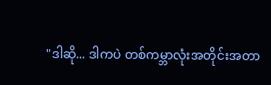"ဒါဆို... ဒါကပဲ တစ်ကမ္ဘာလုံးအတိုင်းအတာ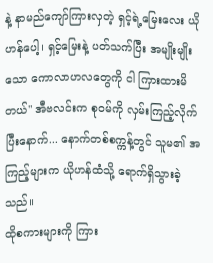နဲ့ နာမည်ကျော်ကြားလှတဲ့ ရှင့်ရဲ့မြေးလေး ယိုဟန်ပေါ့၊ ရှင့်မြေးနဲ့ ပတ်သက်ပြီး အမျိုးမျိုးသော ကောလာဟလတွေကို ငါ ကြားထားမိတယ်" အီဗလင်းက စုဝမ်ကို လှမ်းကြည့်လိုက်ပြီးနောက်... နောက်တစ်စက္ကန့်တွင် သူမ၏ အကြည့်များက ယိုဟန်ထံသို့ ရောက်ရှိသွားခဲ့သည်။
ထိုစကားများကို ကြား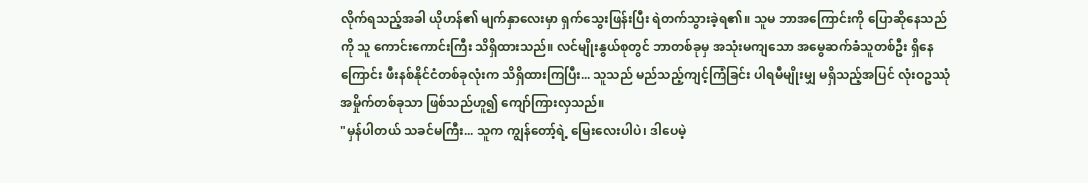လိုက်ရသည့်အခါ ယိုဟန်၏ မျက်နှာလေးမှာ ရှက်သွေးဖြန်းပြီး ရဲတက်သွားခဲ့ရ၏။ သူမ ဘာအကြောင်းကို ပြောဆိုနေသည်ကို သူ ကောင်းကောင်းကြီး သိရှိထားသည်။ လင်မျိုးနွယ်စုတွင် ဘာတစ်ခုမှ အသုံးမကျသော အမွေဆက်ခံသူတစ်ဦး ရှိနေကြောင်း ဖီးနစ်နိုင်ငံတစ်ခုလုံးက သိရှိထားကြပြီး... သူသည် မည်သည့်ကျင့်ကြံခြင်း ပါရမီမျိုးမျှ မရှိသည့်အပြင် လုံးဝဥဿုံ အမှိုက်တစ်ခုသာ ဖြစ်သည်ဟူ၍ ကျော်ကြားလှသည်။
"မှန်ပါတယ် သခင်မကြီး... သူက ကျွန်တော့်ရဲ့ မြေးလေးပါပဲ၊ ဒါပေမဲ့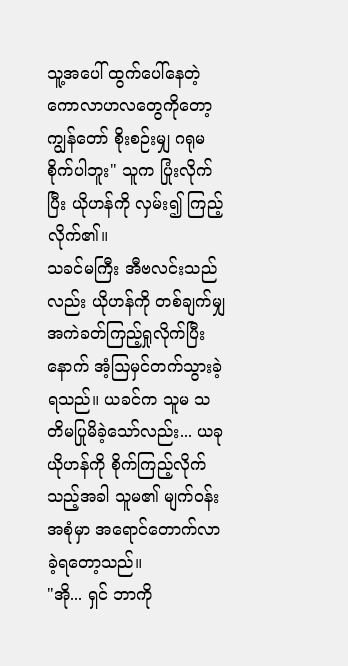သူ့အပေါ် ထွက်ပေါ်နေတဲ့ ကောလာဟလတွေကိုတော့ ကျွန်တော် စိုးစဉ်းမျှ ဂရုမစိုက်ပါဘူး" သူက ပြုံးလိုက်ပြီး ယိုဟန်ကို လှမ်း၍ ကြည့်လိုက်၏။
သခင်မကြီး အီဗလင်းသည်လည်း ယိုဟန်ကို တစ်ချက်မျှ အကဲခတ်ကြည့်ရှုလိုက်ပြီးနောက် အံ့ဩမှင်တက်သွားခဲ့ရသည်။ ယခင်က သူမ သတိမပြုမိခဲ့သော်လည်း... ယခု ယိုဟန်ကို စိုက်ကြည့်လိုက်သည့်အခါ သူမ၏ မျက်ဝန်းအစုံမှာ အရောင်တောက်လာခဲ့ရတော့သည်။
"အို... ရှင် ဘာကို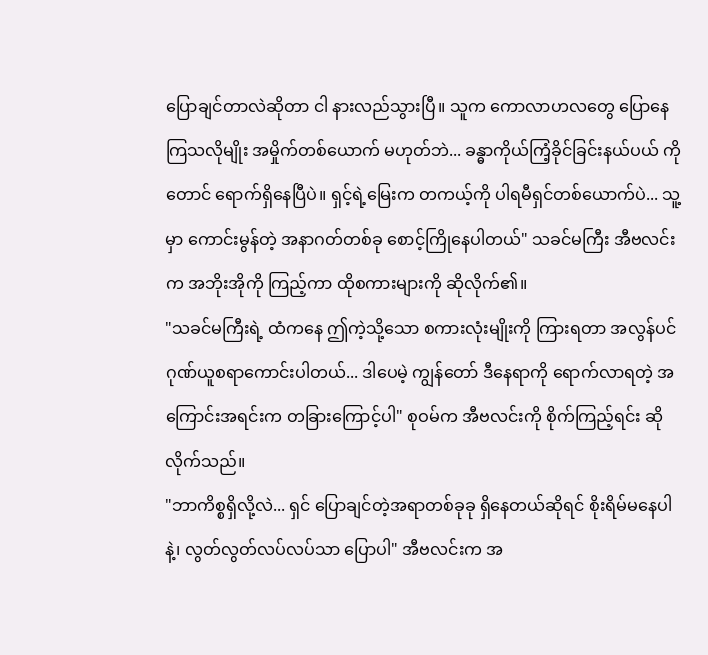ပြောချင်တာလဲဆိုတာ ငါ နားလည်သွားပြီ။ သူက ကောလာဟလတွေ ပြောနေကြသလိုမျိုး အမှိုက်တစ်ယောက် မဟုတ်ဘဲ... ခန္ဓာကိုယ်ကြံ့ခိုင်ခြင်းနယ်ပယ် ကိုတောင် ရောက်ရှိနေပြီပဲ။ ရှင့်ရဲ့မြေးက တကယ့်ကို ပါရမီရှင်တစ်ယောက်ပဲ... သူ့မှာ ကောင်းမွန်တဲ့ အနာဂတ်တစ်ခု စောင့်ကြိုနေပါတယ်" သခင်မကြီး အီဗလင်းက အဘိုးအိုကို ကြည့်ကာ ထိုစကားများကို ဆိုလိုက်၏။
"သခင်မကြီးရဲ့ ထံကနေ ဤကဲ့သို့သော စကားလုံးမျိုးကို ကြားရတာ အလွန်ပင် ဂုဏ်ယူစရာကောင်းပါတယ်... ဒါပေမဲ့ ကျွန်တော် ဒီနေရာကို ရောက်လာရတဲ့ အကြောင်းအရင်းက တခြားကြောင့်ပါ" စုဝမ်က အီဗလင်းကို စိုက်ကြည့်ရင်း ဆိုလိုက်သည်။
"ဘာကိစ္စရှိလို့လဲ... ရှင် ပြောချင်တဲ့အရာတစ်ခုခု ရှိနေတယ်ဆိုရင် စိုးရိမ်မနေပါနဲ့၊ လွတ်လွတ်လပ်လပ်သာ ပြောပါ" အီဗလင်းက အ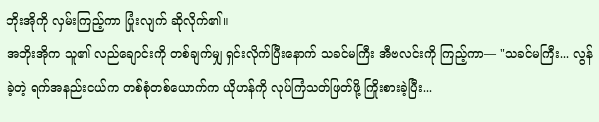ဘိုးအိုကို လှမ်းကြည့်ကာ ပြုံးလျက် ဆိုလိုက်၏။
အဘိုးအိုက သူ၏ လည်ချောင်းကို တစ်ချက်မျှ ရှင်းလိုက်ပြီးနောက် သခင်မကြီး အီဗလင်းကို ကြည့်ကာ— "သခင်မကြီး... လွန်ခဲ့တဲ့ ရက်အနည်းငယ်က တစ်စုံတစ်ယောက်က ယိုဟန်ကို လုပ်ကြံသတ်ဖြတ်ဖို့ ကြိုးစားခဲ့ပြီး...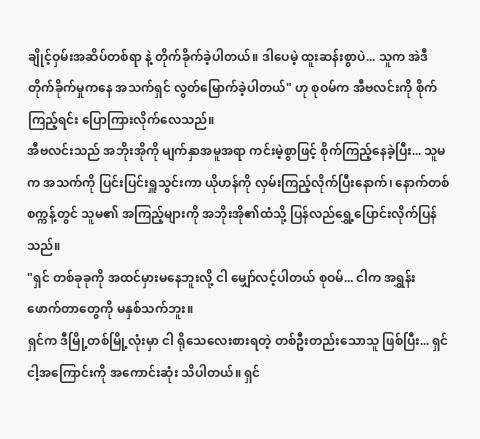ချိုင့်ဝှမ်းအဆိပ်တစ်ရာ နဲ့ တိုက်ခိုက်ခဲ့ပါတယ်။ ဒါပေမဲ့ ထူးဆန်းစွာပဲ... သူက အဲဒီတိုက်ခိုက်မှုကနေ အသက်ရှင် လွတ်မြောက်ခဲ့ပါတယ်" ဟု စုဝမ်က အီဗလင်းကို စိုက်ကြည့်ရင်း ပြောကြားလိုက်လေသည်။
အီဗလင်းသည် အဘိုးအိုကို မျက်နှာအမူအရာ ကင်းမဲ့စွာဖြင့် စိုက်ကြည့်နေခဲ့ပြီး... သူမက အသက်ကို ပြင်းပြင်းရှူသွင်းကာ ယိုဟန်ကို လှမ်းကြည့်လိုက်ပြီးနောက်၊ နောက်တစ်စက္ကန့်တွင် သူမ၏ အကြည့်များကို အဘိုးအို၏ထံသို့ ပြန်လည်ရွှေ့ပြောင်းလိုက်ပြန်သည်။
"ရှင် တစ်ခုခုကို အထင်မှားမနေဘူးလို့ ငါ မျှော်လင့်ပါတယ် စုဝမ်... ငါက အရွှန်းဖောက်တာတွေကို မနှစ်သက်ဘူး။
ရှင်က ဒီမြို့တစ်မြို့လုံးမှာ ငါ ရိုသေလေးစားရတဲ့ တစ်ဦးတည်းသောသူ ဖြစ်ပြီး... ရှင် ငါ့အကြောင်းကို အကောင်းဆုံး သိပါတယ်။ ရှင်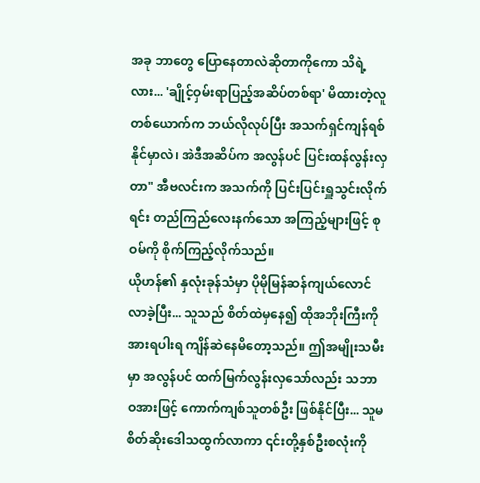အခု ဘာတွေ ပြောနေတာလဲဆိုတာကိုကော သိရဲ့လား... 'ချိုင့်ဝှမ်းရာပြည့်အဆိပ်တစ်ရာ' မိထားတဲ့လူတစ်ယောက်က ဘယ်လိုလုပ်ပြီး အသက်ရှင်ကျန်ရစ်နိုင်မှာလဲ၊ အဲဒီအဆိပ်က အလွန်ပင် ပြင်းထန်လွန်းလှတာ" အီဗလင်းက အသက်ကို ပြင်းပြင်းရှူသွင်းလိုက်ရင်း တည်ကြည်လေးနက်သော အကြည့်များဖြင့် စုဝမ်ကို စိုက်ကြည့်လိုက်သည်။
ယိုဟန်၏ နှလုံးခုန်သံမှာ ပိုမိုမြန်ဆန်ကျယ်လောင်လာခဲ့ပြီး... သူသည် စိတ်ထဲမှနေ၍ ထိုအဘိုးကြီးကို အားရပါးရ ကျိန်ဆဲနေမိတော့သည်။ ဤအမျိုးသမီးမှာ အလွန်ပင် ထက်မြက်လွန်းလှသော်လည်း သဘာဝအားဖြင့် ကောက်ကျစ်သူတစ်ဦး ဖြစ်နိုင်ပြီး... သူမ စိတ်ဆိုးဒေါသထွက်လာကာ ၎င်းတို့နှစ်ဦးစလုံးကို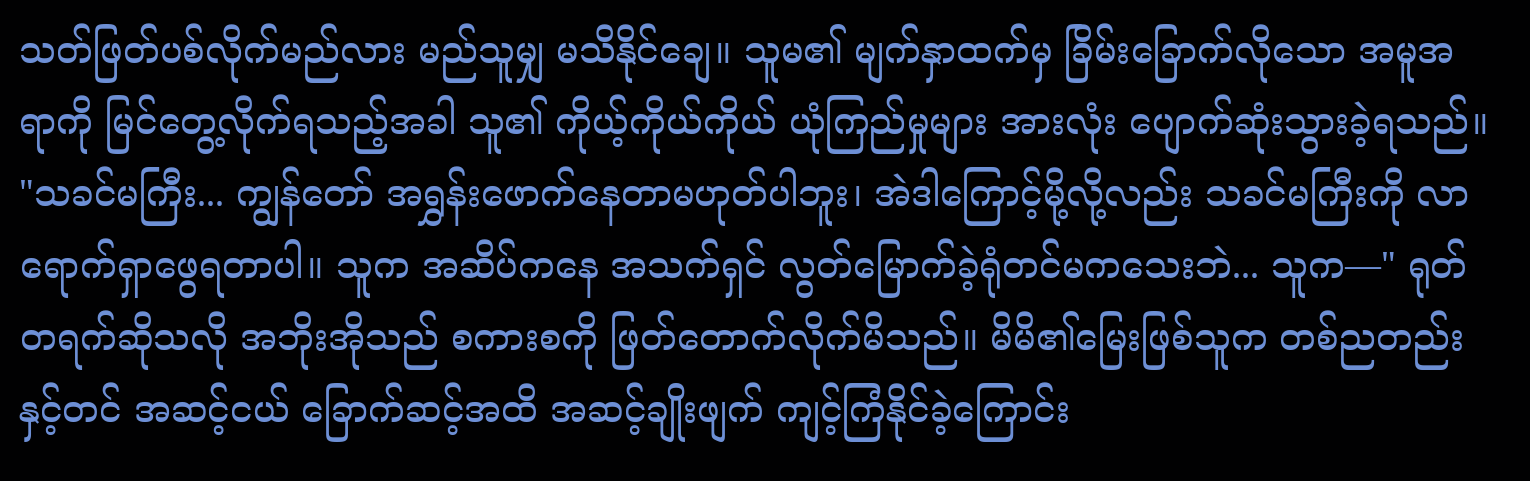သတ်ဖြတ်ပစ်လိုက်မည်လား မည်သူမျှ မသိနိုင်ချေ။ သူမ၏ မျက်နှာထက်မှ ခြိမ်းခြောက်လိုသော အမူအရာကို မြင်တွေ့လိုက်ရသည့်အခါ သူ၏ ကိုယ့်ကိုယ်ကိုယ် ယုံကြည်မှုများ အားလုံး ပျောက်ဆုံးသွားခဲ့ရသည်။
"သခင်မကြီး... ကျွန်တော် အရွှန်းဖောက်နေတာမဟုတ်ပါဘူး၊ အဲဒါကြောင့်မို့လို့လည်း သခင်မကြီးကို လာရောက်ရှာဖွေရတာပါ။ သူက အဆိပ်ကနေ အသက်ရှင် လွတ်မြောက်ခဲ့ရုံတင်မကသေးဘဲ... သူက—" ရုတ်တရက်ဆိုသလို အဘိုးအိုသည် စကားစကို ဖြတ်တောက်လိုက်မိသည်။ မိမိ၏မြေးဖြစ်သူက တစ်ညတည်းနှင့်တင် အဆင့်ငယ် ခြောက်ဆင့်အထိ အဆင့်ချိုးဖျက် ကျင့်ကြံနိုင်ခဲ့ကြောင်း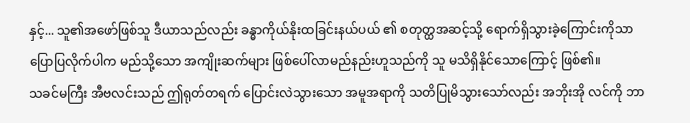နှင့်... သူ၏အဖော်ဖြစ်သူ ဒီယာသည်လည်း ခန္ဓာကိုယ်နိုးထခြင်းနယ်ပယ် ၏ စတုတ္ထအဆင့်သို့ ရောက်ရှိသွားခဲ့ကြောင်းကိုသာ ပြောပြလိုက်ပါက မည်သို့သော အကျိုးဆက်များ ဖြစ်ပေါ်လာမည်နည်းဟူသည်ကို သူ မသိရှိနိုင်သောကြောင့် ဖြစ်၏။
သခင်မကြီး အီဗလင်းသည် ဤရုတ်တရက် ပြောင်းလဲသွားသော အမူအရာကို သတိပြုမိသွားသော်လည်း အဘိုးအို လင်ကို ဘာ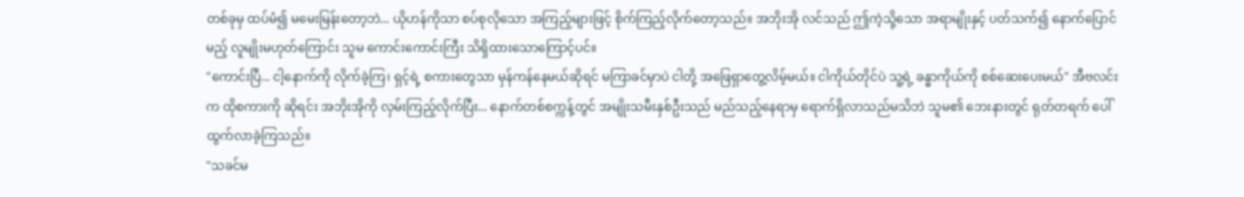တစ်ခုမှ ထပ်မံ၍ မမေးမြန်းတော့ဘဲ... ယိုဟန်ကိုသာ စပ်စုလိုသော အကြည့်များဖြင့် စိုက်ကြည့်လိုက်တော့သည်။ အဘိုးအို လင်သည် ဤကဲ့သို့သော အရာမျိုးနှင့် ပတ်သက်၍ နောက်ပြောင်မည့် လူမျိုးမဟုတ်ကြောင်း သူမ ကောင်းကောင်းကြီး သိရှိထားသောကြောင့်ပင်။
"ကောင်းပြီ... ငါ့နောက်ကို လိုက်ခဲ့ကြ၊ ရှင့်ရဲ့ စကားတွေသာ မှန်ကန်နေမယ်ဆိုရင် မကြာခင်မှာပဲ ငါတို့ အဖြေရှာတွေ့လိမ့်မယ်။ ငါကိုယ်တိုင်ပဲ သူ့ရဲ့ ခန္ဓာကိုယ်ကို စစ်ဆေးပေးမယ်" အီဗလင်းက ထိုစကားကို ဆိုရင်း အဘိုးအိုကို လှမ်းကြည့်လိုက်ပြီး... နောက်တစ်စက္ကန့်တွင် အမျိုးသမီးနှစ်ဦးသည် မည်သည့်နေရာမှ ရောက်ရှိလာသည်မသိဘဲ သူမ၏ ဘေးနားတွင် ရုတ်တရက် ပေါ်ထွက်လာခဲ့ကြသည်။
"သခင်မ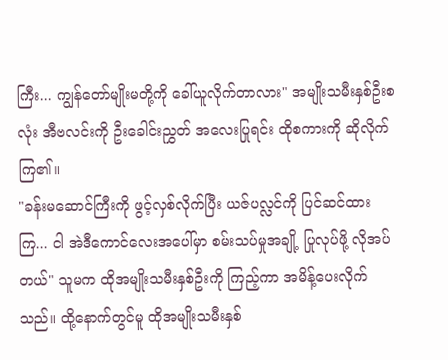ကြီး... ကျွန်တော်မျိုးမတို့ကို ခေါ်ယူလိုက်တာလား" အမျိုးသမီးနှစ်ဦးစလုံး အီဗလင်းကို ဦးခေါင်းညွှတ် အလေးပြုရင်း ထိုစကားကို ဆိုလိုက်ကြ၏။
"ခန်းမဆောင်ကြီးကို ဖွင့်လှစ်လိုက်ပြီး ယဇ်ပလ္လင်ကို ပြင်ဆင်ထားကြ... ငါ အဲဒီကောင်လေးအပေါ်မှာ စမ်းသပ်မှုအချို့ ပြုလုပ်ဖို့ လိုအပ်တယ်" သူမက ထိုအမျိုးသမီးနှစ်ဦးကို ကြည့်ကာ အမိန့်ပေးလိုက်သည်။ ထို့နောက်တွင်မူ ထိုအမျိုးသမီးနှစ်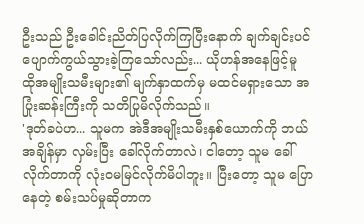ဦးသည် ဦးခေါင်းညိတ်ပြလိုက်ကြပြီးနောက် ချက်ချင်းပင် ပျောက်ကွယ်သွားခဲ့ကြသော်လည်း... ယိုဟန်အနေဖြင့်မူ ထိုအမျိုးသမီးများ၏ မျက်နှာထက်မှ မထင်မရှားသော အပြုံးဆန်းကြီးကို သတိပြုမိလိုက်သည်။
'ဒုတ်ခပဲဟ... သူမက အဲဒီအမျိုးသမီးနှစ်ယောက်ကို ဘယ်အချိန်မှာ လှမ်းပြီး ခေါ်လိုက်တာလဲ၊ ငါတော့ သူမ ခေါ်လိုက်တာကို လုံးဝမမြင်လိုက်မိပါဘူး။ ပြီးတော့ သူမ ပြောနေတဲ့ စမ်းသပ်မှုဆိုတာက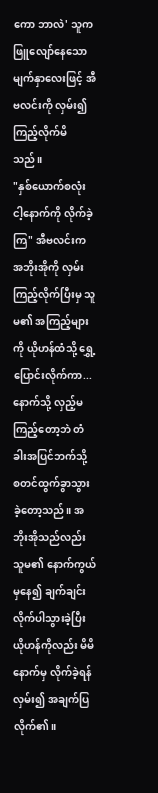ကော ဘာလဲ' သူက ဖြူလျော်နေသော မျက်နှာလေးဖြင့် အီဗလင်းကို လှမ်း၍ ကြည့်လိုက်မိသည်။
"နှစ်ယောက်စလုံး ငါ့နောက်ကို လိုက်ခဲ့ကြ" အီဗလင်းက အဘိုးအိုကို လှမ်းကြည့်လိုက်ပြီးမှ သူမ၏ အကြည့်များကို ယိုဟန်ထံသို့ ရွှေ့ပြောင်းလိုက်ကာ... နောက်သို့ လှည့်မကြည့်တော့ဘဲ တံခါးအပြင်ဘက်သို့ စတင်ထွက်ခွာသွားခဲ့တော့သည်။ အဘိုးအိုသည်လည်း သူမ၏ နောက်ကွယ်မှနေ၍ ချက်ချင်း လိုက်ပါသွားခဲ့ပြီး ယိုဟန်ကိုလည်း မိမိနောက်မှ လိုက်ခဲ့ရန် လှမ်း၍ အချက်ပြလိုက်၏။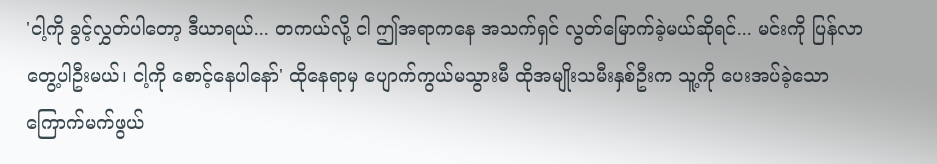'ငါ့ကို ခွင့်လွှတ်ပါတော့ ဒီယာရယ်... တကယ်လို့ ငါ ဤအရာကနေ အသက်ရှင် လွတ်မြောက်ခဲ့မယ်ဆိုရင်... မင်းကို ပြန်လာတွေ့ပါဦးမယ်၊ ငါ့ကို စောင့်နေပါနော်' ထိုနေရာမှ ပျောက်ကွယ်မသွားမီ ထိုအမျိုးသမီးနှစ်ဦးက သူ့ကို ပေးအပ်ခဲ့သော ကြောက်မက်ဖွယ်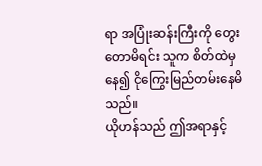ရာ အပြုံးဆန်းကြီးကို တွေးတောမိရင်း သူက စိတ်ထဲမှနေ၍ ငိုကြွေးမြည်တမ်းနေမိသည်။
ယိုဟန်သည် ဤအရာနှင့်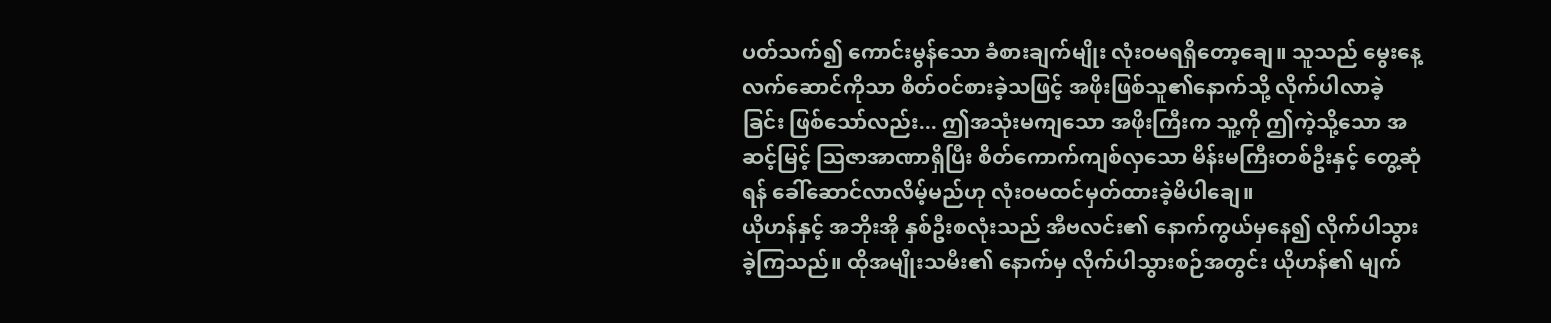ပတ်သက်၍ ကောင်းမွန်သော ခံစားချက်မျိုး လုံးဝမရရှိတော့ချေ။ သူသည် မွေးနေ့လက်ဆောင်ကိုသာ စိတ်ဝင်စားခဲ့သဖြင့် အဖိုးဖြစ်သူ၏နောက်သို့ လိုက်ပါလာခဲ့ခြင်း ဖြစ်သော်လည်း... ဤအသုံးမကျသော အဖိုးကြီးက သူ့ကို ဤကဲ့သို့သော အဆင့်မြင့် ဩဇာအာဏာရှိပြီး စိတ်ကောက်ကျစ်လှသော မိန်းမကြီးတစ်ဦးနှင့် တွေ့ဆုံရန် ခေါ်ဆောင်လာလိမ့်မည်ဟု လုံးဝမထင်မှတ်ထားခဲ့မိပါချေ။
ယိုဟန်နှင့် အဘိုးအို နှစ်ဦးစလုံးသည် အီဗလင်း၏ နောက်ကွယ်မှနေ၍ လိုက်ပါသွားခဲ့ကြသည်။ ထိုအမျိုးသမီး၏ နောက်မှ လိုက်ပါသွားစဉ်အတွင်း ယိုဟန်၏ မျက်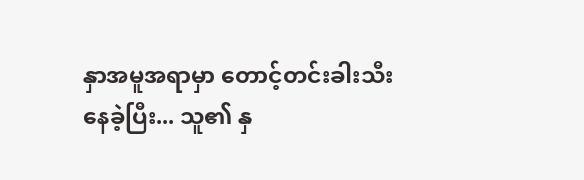နှာအမူအရာမှာ တောင့်တင်းခါးသီးနေခဲ့ပြီး... သူ၏ နှ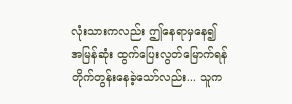လုံးသားကလည်း ဤနေရာမှနေ၍ အမြန်ဆုံး ထွက်ပြေးလွတ်မြောက်ရန် တိုက်တွန်းနေခဲ့သော်လည်း... သူက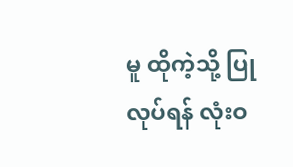မူ ထိုကဲ့သို့ ပြုလုပ်ရန် လုံးဝ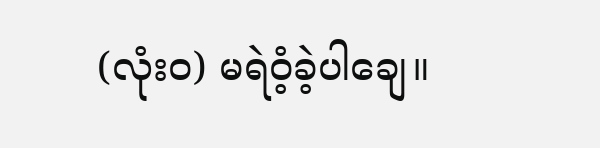(လုံးဝ) မရဲဝံ့ခဲ့ပါချေ။